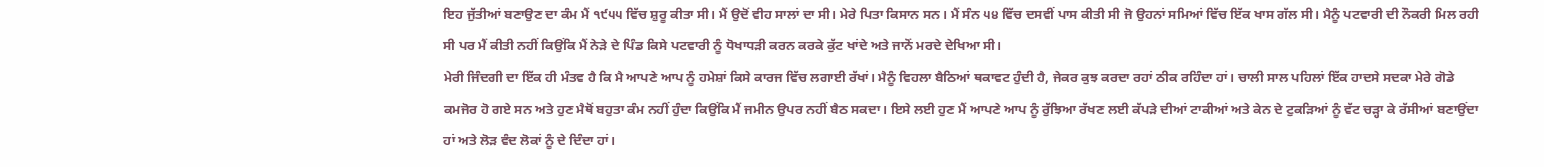ਇਹ ਜੁੱਤੀਆਂ ਬਣਾਉਣ ਦਾ ਕੰਮ ਮੈਂ ੧੯੫੫ ਵਿੱਚ ਸ਼ੁਰੂ ਕੀਤਾ ਸੀ। ਮੈਂ ਉਦੋਂ ਵੀਹ ਸਾਲਾਂ ਦਾ ਸੀ। ਮੇਰੇ ਪਿਤਾ ਕਿਸਾਨ ਸਨ। ਮੈਂ ਸੰਨ ੫੪ ਵਿੱਚ ਦਸਵੀਂ ਪਾਸ ਕੀਤੀ ਸੀ ਜੋ ਉਹਨਾਂ ਸਮਿਆਂ ਵਿੱਚ ਇੱਕ ਖਾਸ ਗੱਲ ਸੀ। ਮੈਨੂੰ ਪਟਵਾਰੀ ਦੀ ਨੌਕਰੀ ਮਿਲ ਰਹੀ ਸੀ ਪਰ ਮੈਂ ਕੀਤੀ ਨਹੀਂ ਕਿਉਂਕਿ ਮੈਂ ਨੇੜੇ ਦੇ ਪਿੰਡ ਕਿਸੇ ਪਟਵਾਰੀ ਨੂੰ ਧੋਖਾਧੜੀ ਕਰਨ ਕਰਕੇ ਕੁੱਟ ਖਾਂਦੇ ਅਤੇ ਜਾਨੋਂ ਮਰਦੇ ਦੇਖਿਆ ਸੀ।
ਮੇਰੀ ਜਿੰਦਗੀ ਦਾ ਇੱਕ ਹੀ ਮੰਤਵ ਹੈ ਕਿ ਮੈ ਆਪਣੇ ਆਪ ਨੂੰ ਹਮੇਸ਼ਾਂ ਕਿਸੇ ਕਾਰਜ ਵਿੱਚ ਲਗਾਈ ਰੱਖਾਂ। ਮੈਨੂੰ ਵਿਹਲਾ ਬੈਠਿਆਂ ਥਕਾਵਟ ਹੁੰਦੀ ਹੈ, ਜੇਕਰ ਕੁਝ ਕਰਦਾ ਰਹਾਂ ਠੀਕ ਰਹਿੰਦਾ ਹਾਂ। ਚਾਲੀ ਸਾਲ ਪਹਿਲਾਂ ਇੱਕ ਹਾਦਸੇ ਸਦਕਾ ਮੇਰੇ ਗੋਡੇ ਕਮਜੋਰ ਹੋ ਗਏ ਸਨ ਅਤੇ ਹੁਣ ਮੈਥੋਂ ਬਹੁਤਾ ਕੰਮ ਨਹੀਂ ਹੁੰਦਾ ਕਿਉਂਕਿ ਮੈਂ ਜਮੀਨ ਉਪਰ ਨਹੀਂ ਬੈਠ ਸਕਦਾ। ਇਸੇ ਲਈ ਹੁਣ ਮੈਂ ਆਪਣੇ ਆਪ ਨੂੰ ਰੁੱਝਿਆ ਰੱਖਣ ਲਈ ਕੱਪੜੇ ਦੀਆਂ ਟਾਕੀਆਂ ਅਤੇ ਕੇਨ ਦੇ ਟੁਕੜਿਆਂ ਨੂੰ ਵੱਟ ਚੜ੍ਹਾ ਕੇ ਰੱਸੀਆਂ ਬਣਾਉਂਦਾ ਹਾਂ ਅਤੇ ਲੋੜ ਵੰਦ ਲੋਕਾਂ ਨੂੰ ਦੇ ਦਿੰਦਾ ਹਾਂ।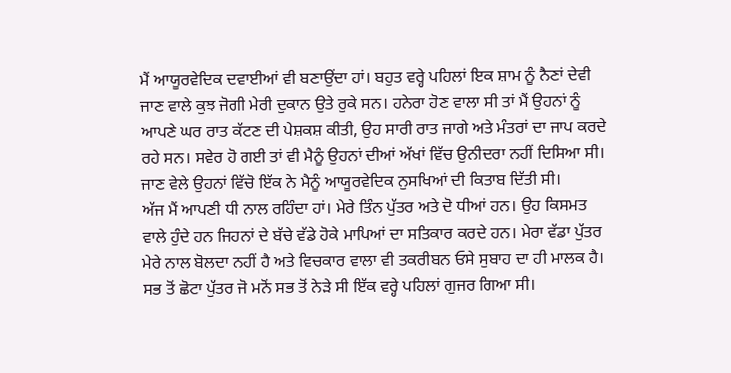ਮੈਂ ਆਯੂਰਵੇਦਿਕ ਦਵਾਈਆਂ ਵੀ ਬਣਾਉਂਦਾ ਹਾਂ। ਬਹੁਤ ਵਰ੍ਹੇ ਪਹਿਲਾਂ ਇਕ ਸ਼ਾਮ ਨੂੰ ਨੈਣਾਂ ਦੇਵੀ ਜਾਣ ਵਾਲੇ ਕੁਝ ਜੋਗੀ ਮੇਰੀ ਦੁਕਾਨ ਉਤੇ ਰੁਕੇ ਸਨ। ਹਨੇਰਾ ਹੋਣ ਵਾਲਾ ਸੀ ਤਾਂ ਮੈਂ ਉਹਨਾਂ ਨੂੰ ਆਪਣੇ ਘਰ ਰਾਤ ਕੱਟਣ ਦੀ ਪੇਸ਼ਕਸ਼ ਕੀਤੀ, ਉਹ ਸਾਰੀ ਰਾਤ ਜਾਗੇ ਅਤੇ ਮੰਤਰਾਂ ਦਾ ਜਾਪ ਕਰਦੇ ਰਹੇ ਸਨ। ਸਵੇਰ ਹੋ ਗਈ ਤਾਂ ਵੀ ਮੈਨੂੰ ਉਹਨਾਂ ਦੀਆਂ ਅੱਖਾਂ ਵਿੱਚ ਉਨੀਦਰਾ ਨਹੀਂ ਦਿਸਿਆ ਸੀ। ਜਾਣ ਵੇਲੇ ਉਹਨਾਂ ਵਿੱਚੋ ਇੱਕ ਨੇ ਮੈਨੂੰ ਆਯੂਰਵੇਦਿਕ ਨੁਸਖਿਆਂ ਦੀ ਕਿਤਾਬ ਦਿੱਤੀ ਸੀ।
ਅੱਜ ਮੈਂ ਆਪਣੀ ਧੀ ਨਾਲ ਰਹਿੰਦਾ ਹਾਂ। ਮੇਰੇ ਤਿੰਨ ਪੁੱਤਰ ਅਤੇ ਦੋ ਧੀਆਂ ਹਨ। ਉਹ ਕਿਸਮਤ ਵਾਲੇ ਹੁੰਦੇ ਹਨ ਜਿਹਨਾਂ ਦੇ ਬੱਚੇ ਵੱਡੇ ਹੋਕੇ ਮਾਪਿਆਂ ਦਾ ਸਤਿਕਾਰ ਕਰਦੇ ਹਨ। ਮੇਰਾ ਵੱਡਾ ਪੁੱਤਰ ਮੇਰੇ ਨਾਲ ਬੋਲਦਾ ਨਹੀਂ ਹੈ ਅਤੇ ਵਿਚਕਾਰ ਵਾਲਾ ਵੀ ਤਕਰੀਬਨ ਓਸੇ ਸੁਬਾਹ ਦਾ ਹੀ ਮਾਲਕ ਹੈ। ਸਭ ਤੋਂ ਛੋਟਾ ਪੁੱਤਰ ਜੋ ਮਨੋਂ ਸਭ ਤੋਂ ਨੇੜੇ ਸੀ ਇੱਕ ਵਰ੍ਹੇ ਪਹਿਲਾਂ ਗੁਜਰ ਗਿਆ ਸੀ।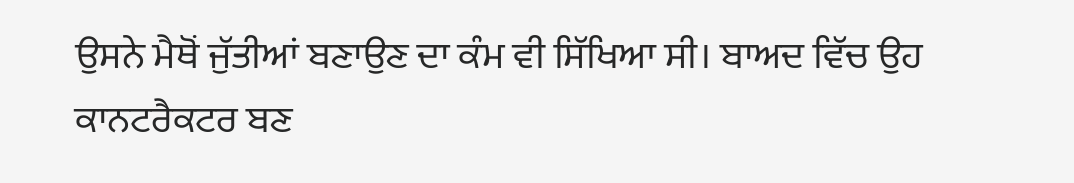ਉਸਨੇ ਮੈਥੋਂ ਜੁੱਤੀਆਂ ਬਣਾਉਣ ਦਾ ਕੰਮ ਵੀ ਸਿੱਖਿਆ ਸੀ। ਬਾਅਦ ਵਿੱਚ ਉਹ ਕਾਨਟਰੈਕਟਰ ਬਣ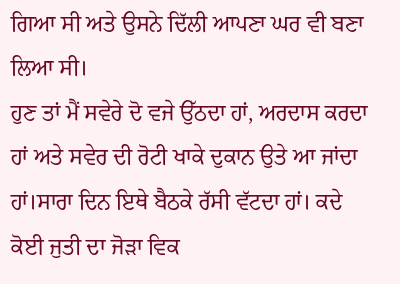ਗਿਆ ਸੀ ਅਤੇ ਉਸਨੇ ਦਿੱਲੀ ਆਪਣਾ ਘਰ ਵੀ ਬਣਾ ਲਿਆ ਸੀ।
ਹੁਣ ਤਾਂ ਮੈਂ ਸਵੇਰੇ ਦੋ ਵਜੇ ਉੱਠਦਾ ਹਾਂ, ਅਰਦਾਸ ਕਰਦਾ ਹਾਂ ਅਤੇ ਸਵੇਰ ਦੀ ਰੋਟੀ ਖਾਕੇ ਦੁਕਾਨ ਉਤੇ ਆ ਜਾਂਦਾ ਹਾਂ।ਸਾਰਾ ਦਿਨ ਇਥੇ ਬੈਠਕੇ ਰੱਸੀ ਵੱਟਦਾ ਹਾਂ। ਕਦੇ ਕੋਈ ਜੁਤੀ ਦਾ ਜੋੜਾ ਵਿਕ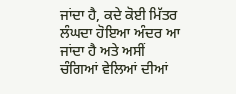ਜਾਂਦਾ ਹੈ, ਕਦੇ ਕੋਈ ਮਿੱਤਰ ਲੰਘਦਾ ਹੋਇਆ ਅੰਦਰ ਆ ਜਾਂਦਾ ਹੈ ਅਤੇ ਅਸੀਂ ਚੰਗਿਆਂ ਵੇਲਿਆਂ ਦੀਆਂ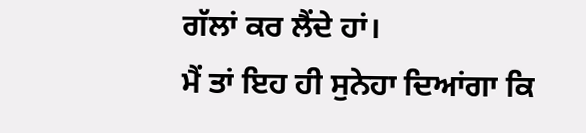ਗੱਲਾਂ ਕਰ ਲੈਂਦੇ ਹਾਂ।
ਮੈਂ ਤਾਂ ਇਹ ਹੀ ਸੁਨੇਹਾ ਦਿਆਂਗਾ ਕਿ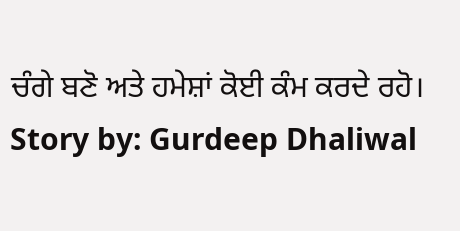ਚੰਗੇ ਬਣੋ ਅਤੇ ਹਮੇਸ਼ਾਂ ਕੋਈ ਕੰਮ ਕਰਦੇ ਰਹੋ।
Story by: Gurdeep Dhaliwal